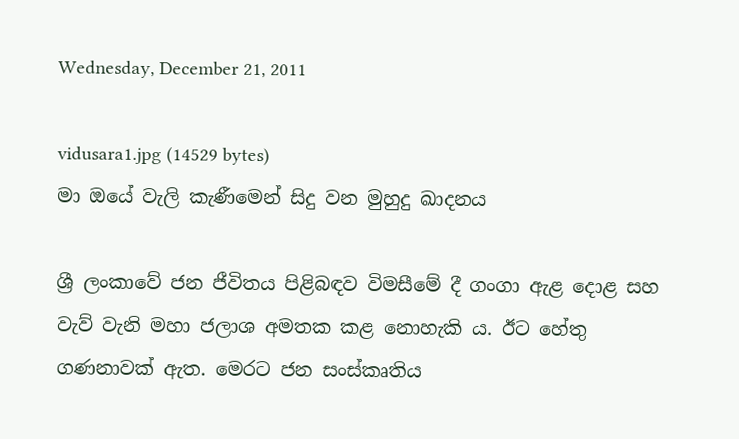Wednesday, December 21, 2011

vidusara1.jpg (14529 bytes)
මා ඔයේ වැලි කැණීමෙන් සිදු වන මුහුදු ඛාදනය

ශ්‍රී ලංකාවේ ජන ජීවිතය පිළිබඳව විමසීමේ දී ගංගා ඇළ දොළ සහ වැව් වැනි මහා ජලාශ අමතක කළ නොහැකි ය. ඊට හේතු ගණනාවක්‌ ඇත. මෙරට ජන සංස්‌කෘතිය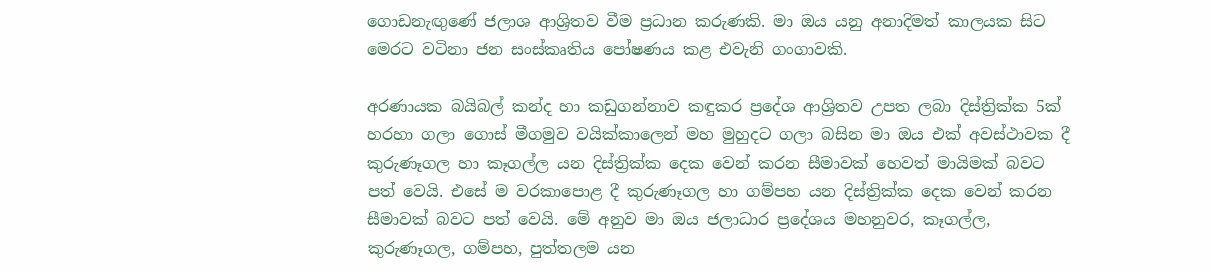ගොඩනැඟුණේ ජලාශ ආශ්‍රිතව වීම ප්‍රධාන කරුණකි. මා ඔය යනු අනාදිමත් කාලයක සිට මෙරට වටිනා ජන සංස්‌කෘතිය පෝෂණය කළ එවැනි ගංගාවකි.

අරණායක බයිබල් කන්ද හා කඩුගන්නාව කඳුකර ප්‍රදේශ ආශ්‍රිතව උපත ලබා දිස්‌ත්‍රික්‌ක 5ක්‌ හරහා ගලා ගොස්‌ මීගමුව වයික්‌කාලෙන් මහ මුහුදට ගලා බසින මා ඔය එක්‌ අවස්‌ථාවක දී කුරුණෑගල හා කෑගල්ල යන දිස්‌ත්‍රික්‌ක දෙක වෙන් කරන සීමාවක්‌ හෙවත් මායිමක්‌ බවට පත් වෙයි. එසේ ම වරකාපොළ දී කුරුණෑගල හා ගම්පහ යන දිස්‌ත්‍රික්‌ක දෙක වෙන් කරන සීමාවක්‌ බවට පත් වෙයි. මේ අනුව මා ඔය ජලාධාර ප්‍රදේශය මහනුවර, කෑගල්ල, කුරුණෑගල, ගම්පහ, පුත්තලම යන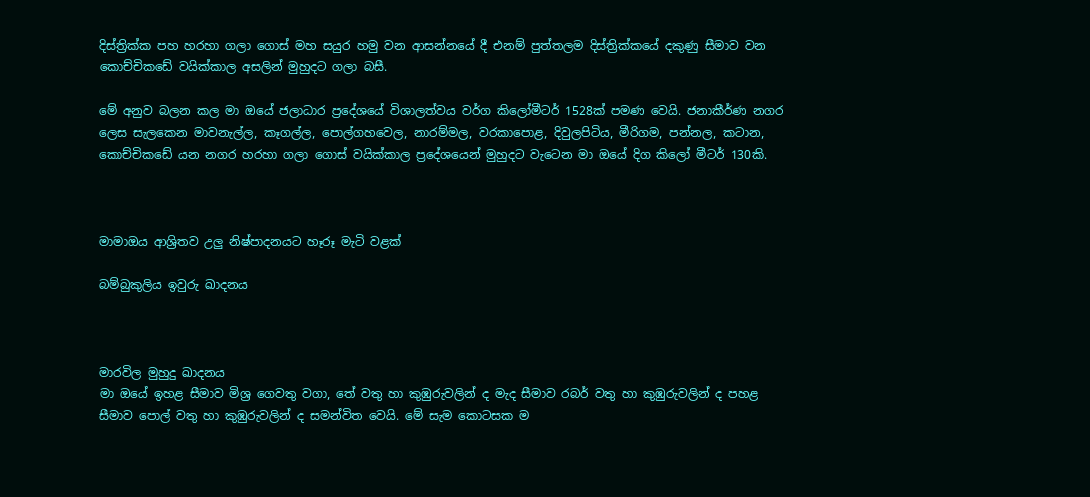දිස්‌ත්‍රික්‌ක පහ හරහා ගලා ගොස්‌ මහ සයුර හමු වන ආසන්නයේ දී එනම් පුත්තලම දිස්‌ත්‍රික්‌කයේ දකුණු සීමාව වන කොච්චිකඩේ වයික්‌කාල අසලින් මුහුදට ගලා බසී.

මේ අනුව බලන කල මා ඔයේ ජලාධාර ප්‍රදේශයේ විශාලත්වය වර්ග කිලෝමීටර් 1528ක්‌ පමණ වෙයි. ජනාකීර්ණ නගර ලෙස සැලකෙන මාවනැල්ල, කෑගල්ල, පොල්ගහවෙල, නාරම්මල, වරකාපොළ, දිවුලපිටිය, මීරිගම, පන්නල, කටාන, කොච්චිකඩේ යන නගර හරහා ගලා ගොස්‌ වයික්‌කාල ප්‍රදේශයෙන් මුහුදට වැටෙන මා ඔයේ දිග කිලෝ මීටර් 130කි.



මාමාඔය ආශ්‍රිතව උලු නිෂ්පාදනයට හෑරූ මැටි වළක්‌

බම්බුකුලිය ඉවුරු ඛාදනය



මාරවිල මුහුදු ඛාදනය
මා ඔයේ ඉහළ සීමාව මිශ්‍ර ගෙවතු වගා, තේ වතු හා කුඹුරුවලින් ද මැද සීමාව රබර් වතු හා කුඹුරුවලින් ද පහළ සීමාව පොල් වතු හා කුඹුරුවලින් ද සමන්විත වෙයි. මේ සැම කොටසක ම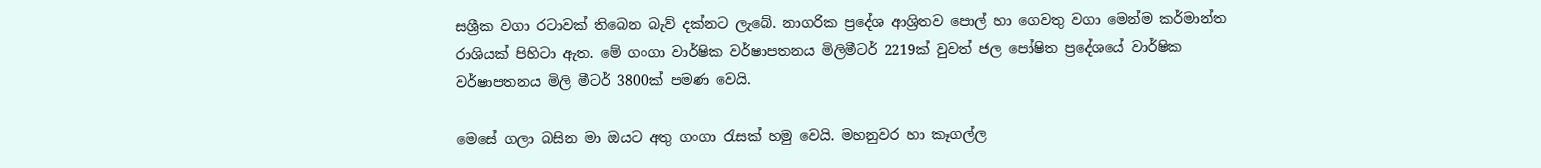සශ්‍රීක වගා රටාවක්‌ තිබෙන බැව් දක්‌නට ලැබේ. නාගරික ප්‍රදේශ ආශ්‍රිතව පොල් හා ගෙවතු වගා මෙන්ම කර්මාන්ත රාශියක්‌ පිහිටා ඇත. මේ ගංගා වාර්ෂික වර්ෂාපතනය මිලිමීටර් 2219ක්‌ වුවත් ජල පෝෂිත ප්‍රදේශයේ වාර්ෂික වර්ෂාපතනය මිලි මීටර් 3800ක්‌ පමණ වෙයි.

මෙසේ ගලා බසින මා ඔයට අතු ගංගා රැසක්‌ හමු වෙයි. මහනුවර හා කෑගල්ල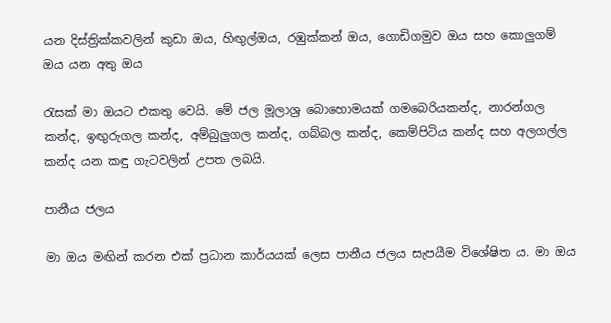යන දිස්‌ත්‍රික්‌කවලින් කුඩා ඔය, හිඟුල්ඔය, රඹුක්‌කන් ඔය, ගොඩිගමුව ඔය සහ කොලුගම් ඔය යන අතු ඔය

රැසක්‌ මා ඔයට එකතු වෙයි. මේ ජල මූලාශ්‍ර බොහොමයක්‌ ගමබෙරියකන්ද, නාරන්ගල කන්ද, ඉඟුරුගල කන්ද, අම්බුලුගල කන්ද, ගබ්බල කන්ද, කෙම්පිටිය කන්ද සහ අලගල්ල කන්ද යන කඳු ගැටවලින් උපත ලබයි.

පානීය ජලය

මා ඔය මඟින් කරන එක්‌ ප්‍රධාන කාර්යයක්‌ ලෙස පානීය ජලය සැපයීම විශේෂිත ය. මා ඔය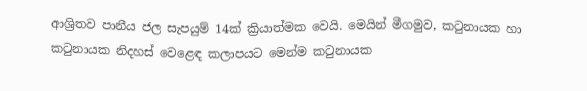ආශ්‍රිතව පානීය ජල සැපයුම් 14ක්‌ ක්‍රියාත්මක වෙයි. මෙයින් මීගමුව, කටුනායක හා කටුනායක නිදහස්‌ වෙළෙඳ කලාපයට මෙන්ම කටුනායක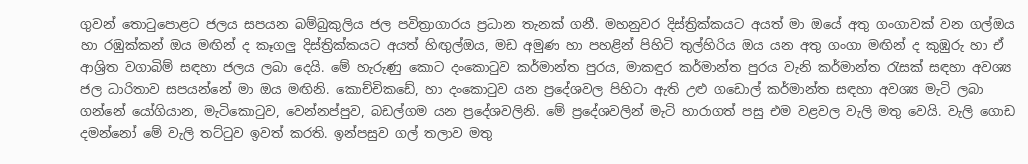ගුවන් තොටුපොළට ජලය සපයන බම්බුකුලිය ජල පවිත්‍රාගාරය ප්‍රධාන තැනක්‌ ගනී. මහනුවර දිස්‌ත්‍රික්‌කයට අයත් මා ඔයේ අතු ගංගාවක්‌ වන ගල්ඔය හා රඹුක්‌කන් ඔය මඟින් ද කෑගලු දිස්‌ත්‍රික්‌කයට අයත් හිඟුල්ඔය, මඩ අමුණ හා පහළින් පිහිටි තුල්හිරිය ඔය යන අතු ගංගා මඟින් ද කුඹුරු හා ඒ ආශ්‍රිත වගාබිම් සඳහා ජලය ලබා දෙයි. මේ හැරුණු කොට දංකොටුව කර්මාන්ත පුරය, මාකඳුර කර්මාන්ත පුරය වැනි කර්මාන්ත රැසක්‌ සඳහා අවශ්‍ය ජල ධාරිතාව සපයන්නේ මා ඔය මඟිනි. කොච්චිකඩේ, හා දංකොටුව යන ප්‍රදේශවල පිහිටා ඇති උළු ගඩොල් කර්මාන්ත සඳහා අවශ්‍ය මැටි ලබා ගන්නේ යෝගියාන, මැටිකොටුව, වෙන්නප්පුව, බඩල්ගම යන ප්‍රදේශවලිනි. මේ ප්‍රදේශවලින් මැටි හාරාගත් පසු එම වළවල වැලි මතු වෙයි. වැලි ගොඩ දමන්නෝ මේ වැලි තට්‌ටුව ඉවත් කරති. ඉන්පසුව ගල් තලාව මතු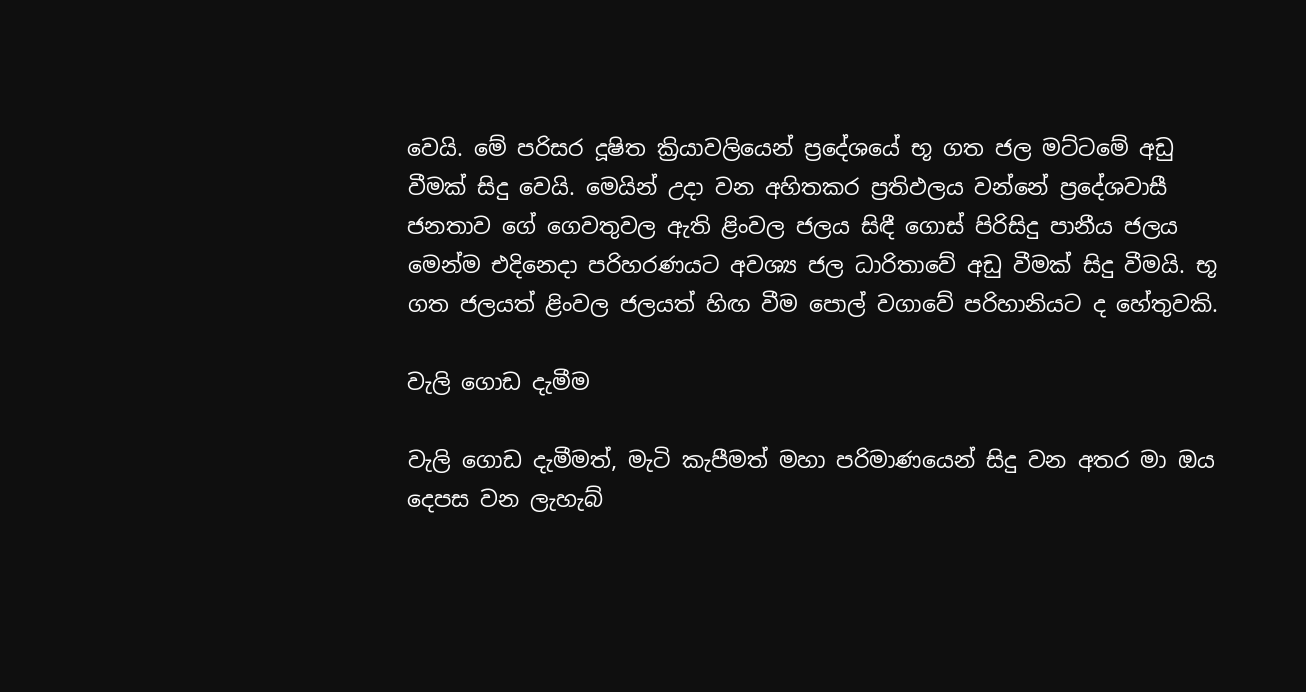වෙයි. මේ පරිසර දූෂිත ක්‍රියාවලියෙන් ප්‍රදේශයේ භූ ගත ජල මට්‌ටමේ අඩු වීමක්‌ සිදු වෙයි. මෙයින් උදා වන අහිතකර ප්‍රතිඵලය වන්නේ ප්‍රදේශවාසී ජනතාව ගේ ගෙවතුවල ඇති ළිංවල ජලය සිඳී ගොස්‌ පිරිසිදු පානීය ජලය මෙන්ම එදිනෙදා පරිහරණයට අවශ්‍ය ජල ධාරිතාවේ අඩු වීමක්‌ සිදු වීමයි. භූ ගත ජලයත් ළිංවල ජලයත් හිඟ වීම පොල් වගාවේ පරිහානියට ද හේතුවකි.

වැලි ගොඩ දැමීම

වැලි ගොඩ දැමීමත්, මැටි කැපීමත් මහා පරිමාණයෙන් සිදු වන අතර මා ඔය දෙපස වන ලැහැබ්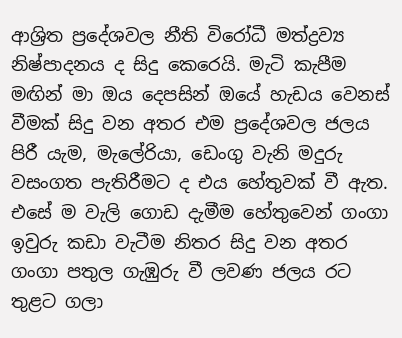ආශ්‍රිත ප්‍රදේශවල නීති විරෝධී මත්ද්‍රව්‍ය නිෂ්පාදනය ද සිදු කෙරෙයි. මැටි කැපීම මඟින් මා ඔය දෙපසින් ඔයේ හැඩය වෙනස්‌ වීමක්‌ සිදු වන අතර එම ප්‍රදේශවල ජලය පිරී යැම, මැලේරියා, ඩෙංගු වැනි මදුරු වසංගත පැතිරීමට ද එය හේතුවක්‌ වී ඇත. එසේ ම වැලි ගොඩ දැමීම හේතුවෙන් ගංගා ඉවුරු කඩා වැටීම නිතර සිදු වන අතර ගංගා පතුල ගැඹුරු වී ලවණ ජලය රට තුළට ගලා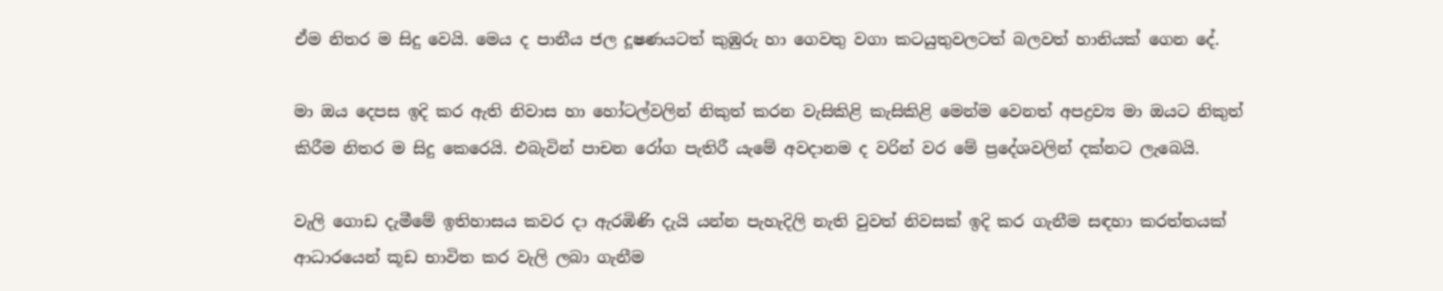ඒම නිතර ම සිදු වෙයි. මෙය ද පානීය ජල දූෂණයටත් කුඹුරු හා ගෙවතු වගා කටයුතුවලටත් බලවත් හානියක්‌ ගෙන දේ.

මා ඔය දෙපස ඉදි කර ඇති නිවාස හා හෝටල්වලින් නිකුත් කරන වැසිකිළි කැසිකිළි මෙන්ම වෙනත් අපද්‍රව්‍ය මා ඔයට නිකුත් කිරීම නිතර ම සිදු කෙරෙයි. එබැවින් පාචන රෝග පැතිරී යැමේ අවදානම ද වරින් වර මේ ප්‍රදේශවලින් දක්‌නට ලැබෙයි.

වැලි ගොඩ දැමීමේ ඉතිහාසය කවර දා ඇරඹිණි දැයි යන්න පැහැදිලි නැති වුවත් නිවසක්‌ ඉදි කර ගැනීම සඳහා කරත්තයක්‌ ආධාරයෙන් කූඩ භාවිත කර වැලි ලබා ගැනීම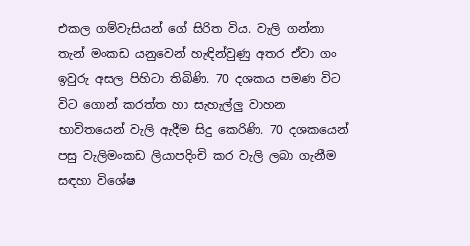එකල ගම්වැසියන් ගේ සිරිත විය. වැලි ගන්නා තැන් මංකඩ යනුවෙන් හැඳින්වුණු අතර ඒවා ගං ඉවුරු අසල පිහිටා තිබිණි. 70 දශකය පමණ විට විට ගොන් කරත්ත හා සැහැල්ලු වාහන භාවිතයෙන් වැලි ඇදීම සිදු කෙරිණි. 70 දශකයෙන් පසු වැලිමංකඩ ලියාපදිංචි කර වැලි ලබා ගැනීම සඳහා විශේෂ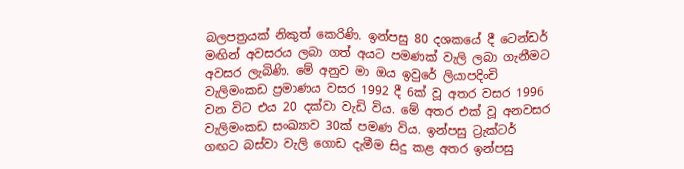බලපත්‍රයක්‌ නිකුත් කෙරිණි. ඉන්පසු 80 දශකයේ දී ටෙන්ඩර් මඟින් අවසරය ලබා ගත් අයට පමණක්‌ වැලි ලබා ගැනීමට අවසර ලැබිණි. මේ අනුව මා ඔය ඉවුරේ ලියාපදිංචි වැලිමංකඩ ප්‍රමාණය වසර 1992 දී 6ක්‌ වූ අතර වසර 1996 වන විට එය 20 දක්‌වා වැඩි විය. මේ අතර එක්‌ වූ අනවසර වැලිමංකඩ සංඛ්‍යාව 30ක්‌ පමණ විය. ඉන්පසු ට්‍රැක්‌ටර් ගඟට බස්‌වා වැලි ගොඩ දැමීම සිදු කළ අතර ඉන්පසු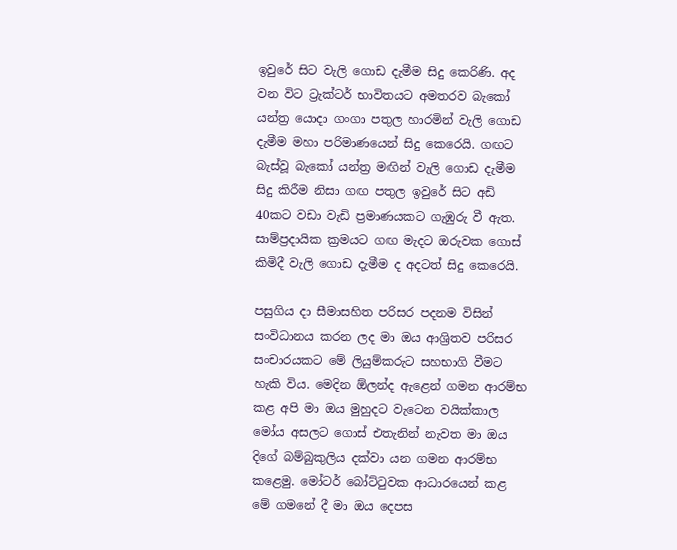ඉවුරේ සිට වැලි ගොඩ දැමීම සිදු කෙරිණි. අද වන විට ට්‍රැක්‌ටර් භාවිතයට අමතරව බැකෝ යන්ත්‍ර යොදා ගංගා පතුල හාරමින් වැලි ගොඩ දැමීම මහා පරිමාණයෙන් සිදු කෙරෙයි. ගඟට බැස්‌වූ බැකෝ යන්ත්‍ර මඟින් වැලි ගොඩ දැමීම සිදු කිරීම නිසා ගඟ පතුල ඉවුරේ සිට අඩි 40කට වඩා වැඩි ප්‍රමාණයකට ගැඹුරු වී ඇත. සාම්ප්‍රදායික ක්‍රමයට ගඟ මැදට ඔරුවක ගොස්‌ කිමිදී වැලි ගොඩ දැමීම ද අදටත් සිදු කෙරෙයි.

පසුගිය දා සීමාසහිත පරිසර පදනම විසින් සංවිධානය කරන ලද මා ඔය ආශ්‍රිතව පරිසර සංචාරයකට මේ ලියුම්කරුට සහභාගි වීමට හැකි විය. මෙදින ඕලන්ද ඇළෙන් ගමන ආරම්භ කළ අපි මා ඔය මුහුදට වැටෙන වයික්‌කාල මෝය අසලට ගොස්‌ එතැනින් නැවත මා ඔය දිගේ බම්බුකුලිය දක්‌වා යන ගමන ආරම්භ කළෙමු. මෝටර් බෝට්‌ටුවක ආධාරයෙන් කළ මේ ගමනේ දී මා ඔය දෙපස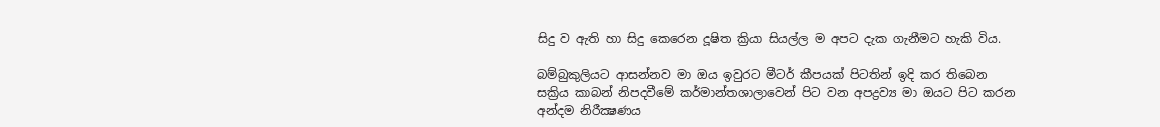සිදු ව ඇති හා සිදු කෙරෙන දූෂිත ක්‍රියා සියල්ල ම අපට දැක ගැනීමට හැකි විය.

බම්බුකුලියට ආසන්නව මා ඔය ඉවුරට මීටර් කීපයක්‌ පිටතින් ඉදි කර තිබෙන සක්‍රිය කාබන් නිපදවීමේ කර්මාන්තශාලාවෙන් පිට වන අපද්‍රව්‍ය මා ඔයට පිට කරන අන්දම නිරීක්‍ෂණය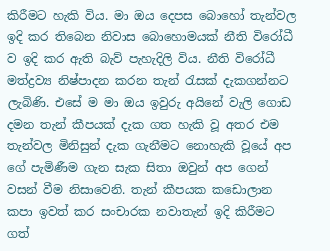කිරීමට හැකි විය. මා ඔය දෙපස බොහෝ තැන්වල ඉදි කර තිබෙන නිවාස බොහොමයක්‌ නීති විරෝධී ව ඉදි කර ඇති බැව් පැහැදිලි විය. නීති විරෝධී මත්ද්‍රව්‍ය නිෂ්පාදන කරන තැන් රැසක්‌ දැකගන්නට ලැබිණි. එසේ ම මා ඔය ඉවුරු අයිනේ වැලි ගොඩ දමන තැන් කීපයක්‌ දැක ගත හැකි වූ අතර එම තැන්වල මිනිසුන් දැක ගැනීමට නොහැකි වූයේ අප ගේ පැමිණීම ගැන සැක සිතා ඔවුන් අප ගෙන් වසන් වීම නිසාවෙනි. තැන් කීපයක කඩොලාන කපා ඉවත් කර සංචාරක නවාතැන් ඉදි කිරීමට ගත්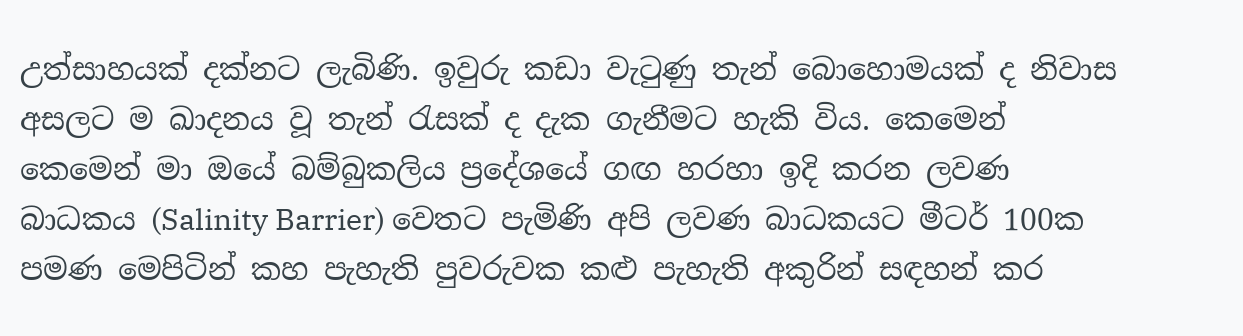උත්සාහයක්‌ දක්‌නට ලැබිණි. ඉවුරු කඩා වැටුණු තැන් බොහොමයක්‌ ද නිවාස අසලට ම ඛාදනය වූ තැන් රැසක්‌ ද දැක ගැනීමට හැකි විය. කෙමෙන් කෙමෙන් මා ඔයේ බම්බුකලිය ප්‍රදේශයේ ගඟ හරහා ඉදි කරන ලවණ බාධකය (Salinity Barrier) වෙතට පැමිණි අපි ලවණ බාධකයට මීටර් 100ක පමණ මෙපිටින් කහ පැහැති පුවරුවක කළු පැහැති අකුරින් සඳහන් කර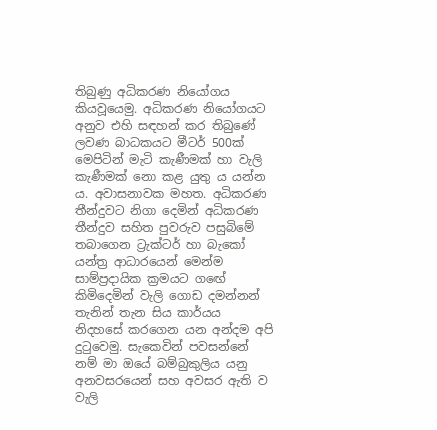තිබුණු අධිකරණ නියෝගය කියවූයෙමු. අධිකරණ නියෝගයට අනුව එහි සඳහන් කර තිබුණේ ලවණ බාධකයට මීටර් 500ක්‌ මෙපිටින් මැටි කැණීමක්‌ හා වැලි කැණීමක්‌ නො කළ යුතු ය යන්න ය. අවාසනාවක මහත. අධිකරණ තීන්දුවට නිගා දෙමින් අධිකරණ තීන්දුව සහිත පුවරුව පසුබිමේ තබාගෙන ට්‍රැක්‌ටර් හා බැකෝ යන්ත්‍ර ආධාරයෙන් මෙන්ම සාම්ප්‍රදායික ක්‍රමයට ගඟේ කිමිදෙමින් වැලි ගොඩ දමන්නන් තැනින් තැන සිය කාර්යය නිදහසේ කරගෙන යන අන්දම අපි දුටුවෙමු. සැකෙවින් පවසන්නේ නම් මා ඔයේ බම්බුකුලිය යනු අනවසරයෙන් සහ අවසර ඇති ව වැලි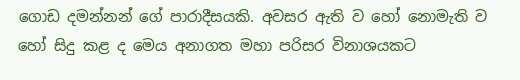ගොඩ දමන්නන් ගේ පාරාදීසයකි. අවසර ඇති ව හෝ නොමැති ව හෝ සිදු කළ ද මෙය අනාගත මහා පරිසර විනාශයකට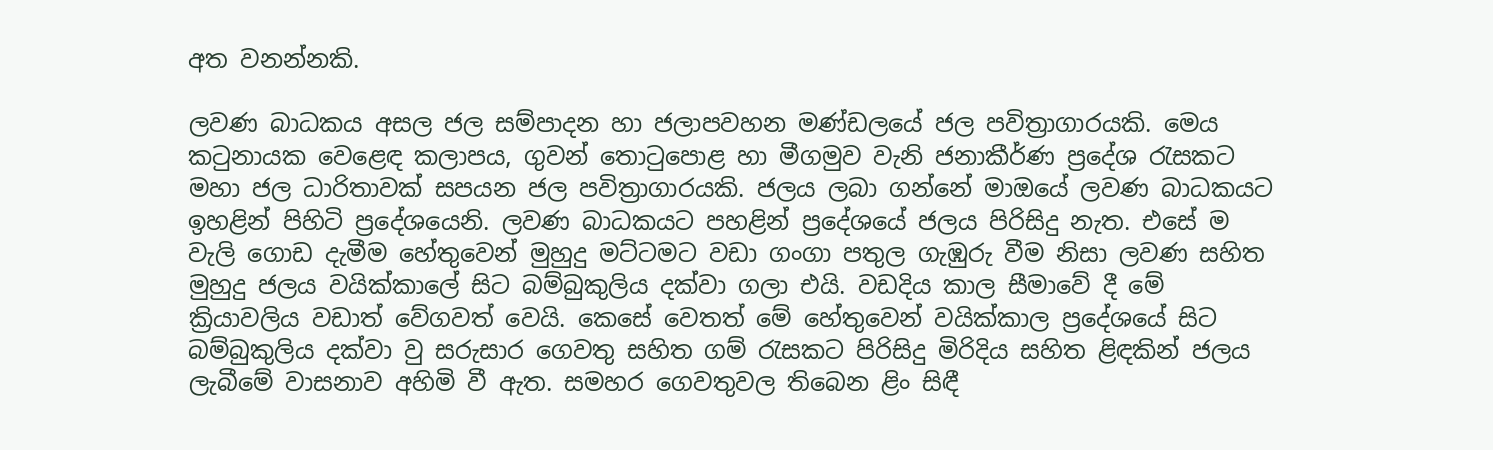අත වනන්නකි.

ලවණ බාධකය අසල ජල සම්පාදන හා ජලාපවහන මණ්‌ඩලයේ ජල පවිත්‍රාගාරයකි. මෙය කටුනායක වෙළෙඳ කලාපය, ගුවන් තොටුපොළ හා මීගමුව වැනි ජනාකීර්ණ ප්‍රදේශ රැසකට මහා ජල ධාරිතාවක්‌ සපයන ජල පවිත්‍රාගාරයකි. ජලය ලබා ගන්නේ මාඔයේ ලවණ බාධකයට ඉහළින් පිහිටි ප්‍රදේශයෙනි. ලවණ බාධකයට පහළින් ප්‍රදේශයේ ජලය පිරිසිදු නැත. එසේ ම වැලි ගොඩ දැමීම හේතුවෙන් මුහුදු මට්‌ටමට වඩා ගංගා පතුල ගැඹුරු වීම නිසා ලවණ සහිත මුහුදු ජලය වයික්‌කාලේ සිට බම්බුකුලිය දක්‌වා ගලා එයි. වඩදිය කාල සීමාවේ දී මේ ක්‍රියාවලිය වඩාත් වේගවත් වෙයි. කෙසේ වෙතත් මේ හේතුවෙන් වයික්‌කාල ප්‍රදේශයේ සිට බම්බුකුලිය දක්‌වා වු සරුසාර ගෙවතු සහිත ගම් රැසකට පිරිසිදු මිරිදිය සහිත ළිඳකින් ජලය ලැබීමේ වාසනාව අහිමි වී ඇත. සමහර ගෙවතුවල තිබෙන ළිං සිඳී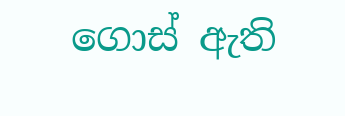ගොස්‌ ඇති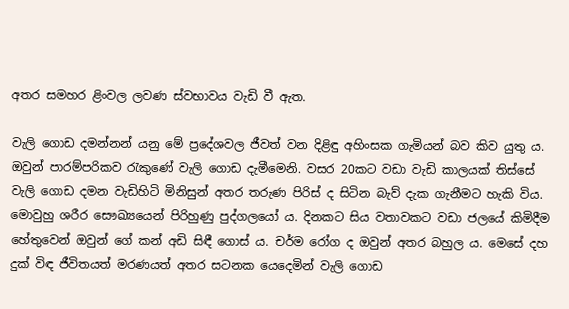අතර සමහර ළිංවල ලවණ ස්‌වභාවය වැඩි වී ඇත.

වැලි ගොඩ දමන්නන් යනු මේ ප්‍රදේශවල ජීවත් වන දිළිඳු අහිංසක ගැමියන් බව කිව යුතු ය. ඔවුන් පාරම්පරිකව රැකුණේ වැලි ගොඩ දැමීමෙනි. වසර 20කට වඩා වැඩි කාලයක්‌ තිස්‌සේ වැලි ගොඩ දමන වැඩිහිටි මිනිසුන් අතර තරුණ පිරිස්‌ ද සිටින බැව් දැක ගැනීමට හැකි විය. මොවුහු ශරීර සෞඛ්‍යයෙන් පිරිහුණු පුද්ගලයෝ ය. දිනකට සිය වතාවකට වඩා ජලයේ කිමිදීම හේතුවෙන් ඔවුන් ගේ කන් අඩි සිඳී ගොස්‌ ය. චර්ම රෝග ද ඔවුන් අතර බහුල ය. මෙසේ දහ දුක්‌ විඳ ජීවිතයත් මරණයත් අතර සටනක යෙදෙමින් වැලි ගොඩ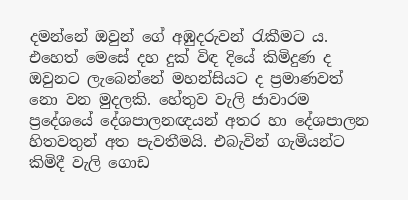දමන්නේ ඔවුන් ගේ අඹුදරුවන් රැකීමට ය. එහෙත් මෙසේ දහ දුක්‌ විඳ දියේ කිමිදුණ ද ඔවුනට ලැබෙන්නේ මහන්සියට ද ප්‍රමාණවත් නො වන මුදලකි. හේතුව වැලි ජාවාරම ප්‍රදේශයේ දේශපාලනඥයන් අතර හා දේශපාලන හිතවතුන් අත පැවතීමයි. එබැවින් ගැමියන්ට කිමිදී වැලි ගොඩ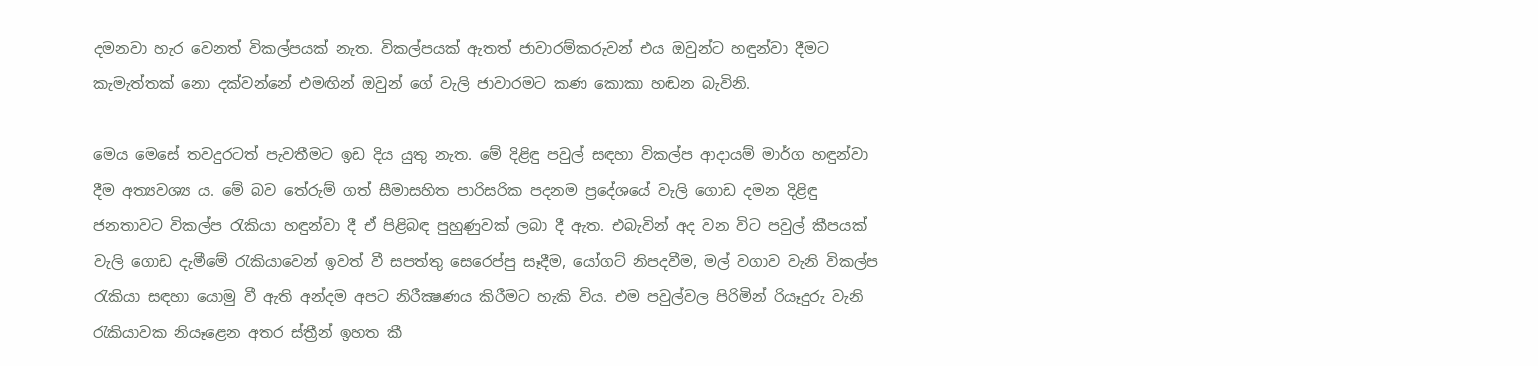දමනවා හැර වෙනත් විකල්පයක්‌ නැත. විකල්පයක්‌ ඇතත් ජාවාරම්කරුවන් එය ඔවුන්ට හඳුන්වා දීමට කැමැත්තක්‌ නො දක්‌වන්නේ එමඟින් ඔවුන් ගේ වැලි ජාවාරමට කණ කොකා හඬන බැවිනි.

මෙය මෙසේ තවදුරටත් පැවතීමට ඉඩ දිය යුතු නැත. මේ දිළිඳු පවුල් සඳහා විකල්ප ආදායම් මාර්ග හඳුන්වා දීම අත්‍යවශ්‍ය ය. මේ බව තේරුම් ගත් සීමාසහිත පාරිසරික පදනම ප්‍රදේශයේ වැලි ගොඩ දමන දිළිඳු ජනතාවට විකල්ප රැකියා හඳුන්වා දී ඒ පිළිබඳ පුහුණුවක්‌ ලබා දී ඇත. එබැවින් අද වන විට පවුල් කීපයක්‌ වැලි ගොඩ දැමීමේ රැකියාවෙන් ඉවත් වී සපත්තු සෙරෙප්පු සෑදීම, යෝගට්‌ නිපදවීම, මල් වගාව වැනි විකල්ප රැකියා සඳහා යොමු වී ඇති අන්දම අපට නිරීක්‍ෂණය කිරීමට හැකි විය. එම පවුල්වල පිරිමින් රියෑදුරු වැනි රැකියාවක නියෑළෙන අතර ස්‌ත්‍රීන් ඉහත කී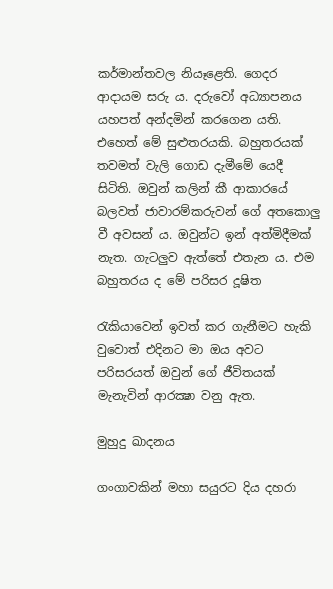කර්මාන්තවල නියෑළෙති. ගෙදර ආදායම සරු ය. දරුවෝ අධ්‍යාපනය යහපත් අන්දමින් කරගෙන යති. එහෙත් මේ සුළුතරයකි. බහුතරයක්‌ තවමත් වැලි ගොඩ දැමීමේ යෙදී සිටිති. ඔවුන් කලින් කී ආකාරයේ බලවත් ජාවාරම්කරුවන් ගේ අතකොලු වී අවසන් ය. ඔවුන්ට ඉන් අත්මිදීමක්‌ නැත. ගැටලුව ඇත්තේ එතැන ය. එම බහුතරය ද මේ පරිසර දූෂිත

රැකියාවෙන් ඉවත් කර ගැනීමට හැකි වුවොත් එදිනට මා ඔය අවට පරිසරයත් ඔවුන් ගේ ජීවිතයක්‌ මැනැවින් ආරක්‍ෂා වනු ඇත.

මුහුදු ඛාදනය

ගංගාවකින් මහා සයුරට දිය දහරා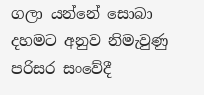ගලා යන්නේ සොබා දහමට අනුව නිමැවුණු පරිසර සංවේදී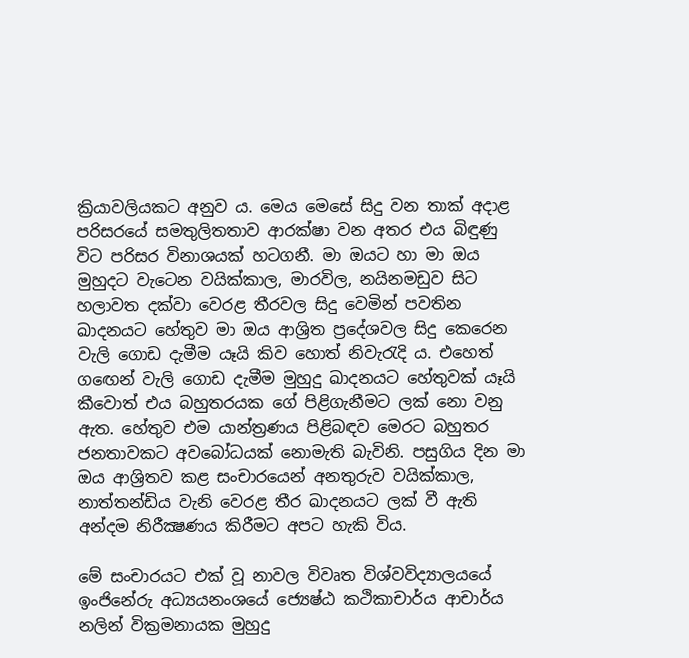ක්‍රියාවලියකට අනුව ය. මෙය මෙසේ සිදු වන තාක්‌ අදාළ පරිසරයේ සමතුලිතතාව ආරක්‌ෂා වන අතර එය බිඳුණු විට පරිසර විනාශයක්‌ හටගනී. මා ඔයට හා මා ඔය මුහුදට වැටෙන වයික්‌කාල, මාරවිල, නයිනමඩුව සිට හලාවත දක්‌වා වෙරළ තීරවල සිදු වෙමින් පවතින ඛාදනයට හේතුව මා ඔය ආශ්‍රිත ප්‍රදේශවල සිදු කෙරෙන වැලි ගොඩ දැමීම යෑයි කිව හොත් නිවැරැදි ය. එහෙත් ගඟෙන් වැලි ගොඩ දැමීම මුහුදු ඛාදනයට හේතුවක්‌ යෑයි කීවොත් එය බහුතරයක ගේ පිළිගැනීමට ලක්‌ නො වනු ඇත. හේතුව එම යාන්ත්‍රණය පිළිබඳව මෙරට බහුතර ජනතාවකට අවබෝධයක්‌ නොමැති බැවිනි. පසුගිය දින මා ඔය ආශ්‍රිතව කළ සංචාරයෙන් අනතුරුව වයික්‌කාල, නාත්තන්ඩිය වැනි වෙරළ තීර ඛාදනයට ලක්‌ වී ඇති අන්දම නිරීක්‍ෂණය කිරීමට අපට හැකි විය.

මේ සංචාරයට එක්‌ වූ නාවල විවෘත විශ්වවිද්‍යාලයයේ ඉංජිනේරු අධ්‍යයනංශයේ ජ්‍යෙෂ්ඨ කථිකාචාර්ය ආචාර්ය නලින් වික්‍රමනායක මුහුදු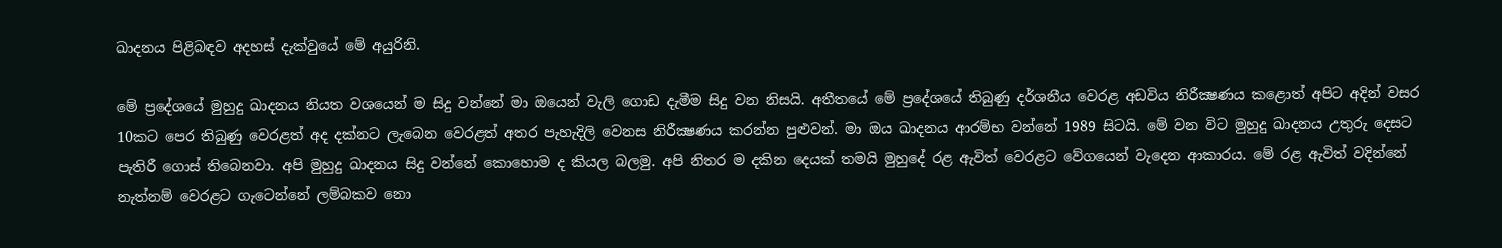ඛාදනය පිළිබඳව අදහස්‌ දැක්‌වුයේ මේ අයුරිනි.

මේ ප්‍රදේශයේ මුහුදු ඛාදනය නියත වශයෙන් ම සිදු වන්නේ මා ඔයෙන් වැලි ගොඩ දැමීම සිදු වන නිසයි. අතීතයේ මේ ප්‍රදේශයේ තිබුණු දර්ශනීය වෙරළ අඩවිය නිරීක්‍ෂණය කළොත් අපිට අදින් වසර 10කට පෙර තිබුණු වෙරළත් අද දක්‌නට ලැබෙන වෙරළත් අතර පැහැදිලි වෙනස නිරීක්‍ෂණය කරන්න පුළුවන්. මා ඔය ඛාදනය ආරම්භ වන්නේ 1989 සිටයි. මේ වන විට මුහුදු ඛාදනය උතුරු දෙසට පැතිරී ගොස්‌ තිබෙනවා. අපි මුහුදු ඛාදනය සිදු වන්නේ කොහොම ද කියල බලමු. අපි නිතර ම දකින දෙයක්‌ තමයි මුහුදේ රළ ඇවිත් වෙරළට වේගයෙන් වැදෙන ආකාරය. මේ රළ ඇවිත් වදින්නේ නැත්නම් වෙරළට ගැටෙන්නේ ලම්බකව නො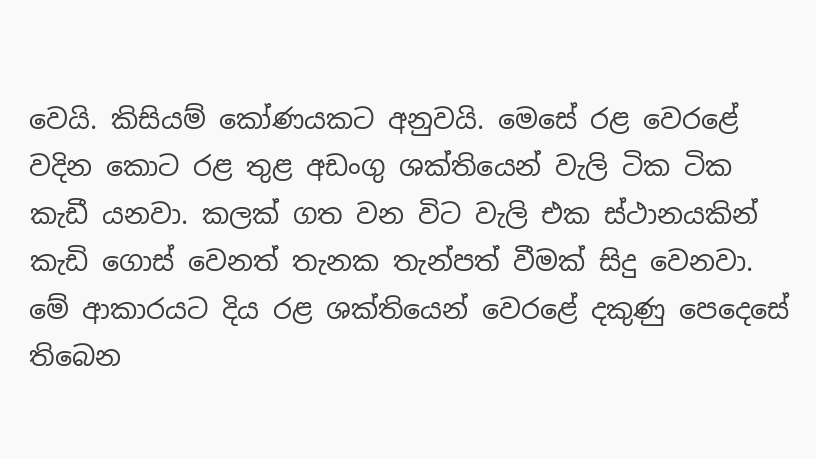වෙයි. කිසියම් කෝණයකට අනුවයි. මෙසේ රළ වෙරළේ වදින කොට රළ තුළ අඩංගු ශක්‌තියෙන් වැලි ටික ටික කැඩී යනවා. කලක්‌ ගත වන විට වැලි එක ස්‌ථානයකින් කැඩි ගොස්‌ වෙනත් තැනක තැන්පත් වීමක්‌ සිදු වෙනවා. මේ ආකාරයට දිය රළ ශක්‌තියෙන් වෙරළේ දකුණු පෙදෙසේ තිබෙන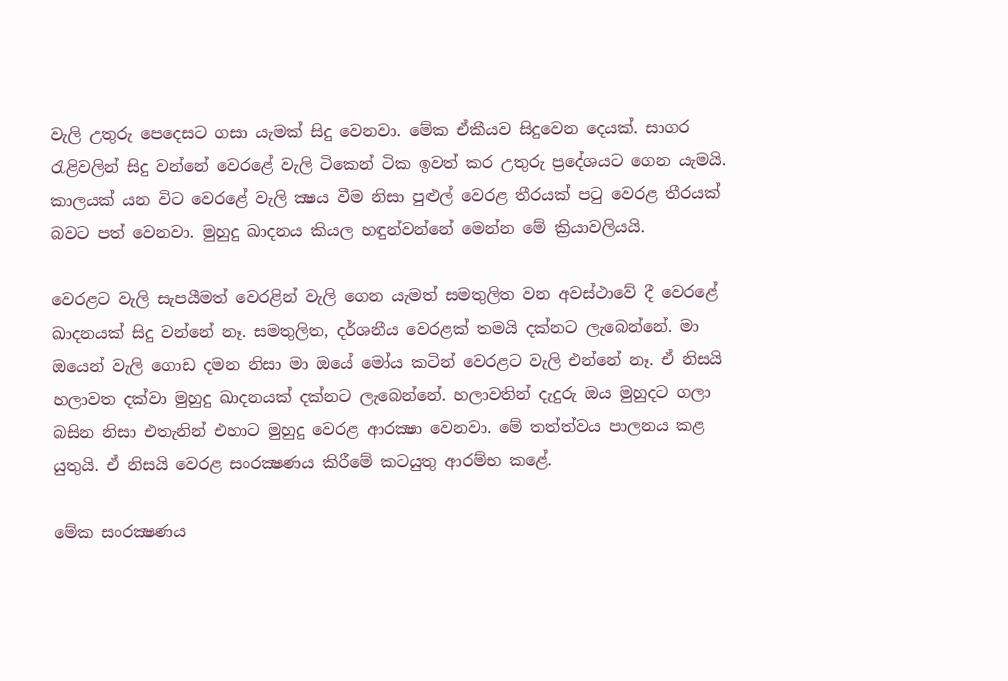වැලි උතුරු පෙදෙසට ගසා යැමක්‌ සිදු වෙනවා. මේක ඒකීයව සිදුවෙන දෙයක්‌. සාගර රැළිවලින් සිදු වන්නේ වෙරළේ වැලි ටිකෙන් ටික ඉවත් කර උතුරු ප්‍රදේශයට ගෙන යැමයි. කාලයක්‌ යන විට වෙරළේ වැලි ක්‍ෂය වීම නිසා පුළුල් වෙරළ තීරයක්‌ පටු වෙරළ තීරයක්‌ බවට පත් වෙනවා. මුහුදු ඛාදනය කියල හඳුන්වන්නේ මෙන්න මේ ක්‍රියාවලියයි.

වෙරළට වැලි සැපයීමත් වෙරළින් වැලි ගෙන යැමත් සමතුලිත වන අවස්‌ථාවේ දී වෙරළේ ඛාදනයක්‌ සිදු වන්නේ නෑ. සමතුලිත, දර්ශනීය වෙරළක්‌ තමයි දක්‌නට ලැබෙන්නේ. මා ඔයෙන් වැලි ගොඩ දමන නිසා මා ඔයේ මෝය කටින් වෙරළට වැලි එන්නේ නෑ. ඒ නිසයි හලාවත දක්‌වා මුහුදු ඛාදනයක්‌ දක්‌නට ලැබෙන්නේ. හලාවතින් දැදුරු ඔය මුහුදට ගලා බසින නිසා එතැනින් එහාට මුහුදු වෙරළ ආරක්‍ෂා වෙනවා. මේ තත්ත්වය පාලනය කළ යුතුයි. ඒ නිසයි වෙරළ සංරක්‍ෂණය කිරීමේ කටයුතු ආරම්භ කළේ.

මේක සංරක්‍ෂණය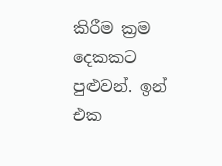කිරීම ක්‍රම දෙකකට පුළුවන්. ඉන් එක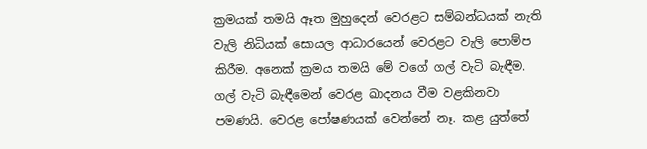ක්‍රමයක්‌ තමයි ඈත මුහුදෙන් වෙරළට සම්බන්ධයක්‌ නැති වැලි නිධියක්‌ සොයල ආධාරයෙන් වෙරළට වැලි පොම්ප කිරීම. අනෙක්‌ ක්‍රමය තමයි මේ වගේ ගල් වැටි බැඳීම. ගල් වැටි බැඳීමෙන් වෙරළ ඛාදනය වීම වළකිනවා පමණයි. වෙරළ පෝෂණයක්‌ වෙන්නේ නෑ. කළ යුත්තේ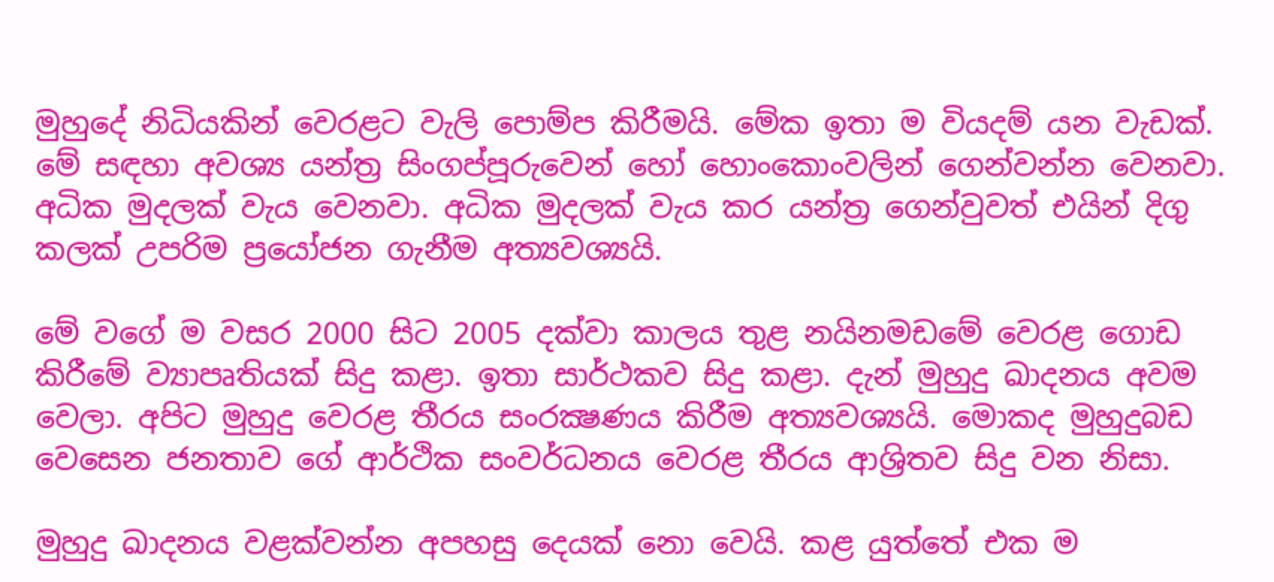මුහුදේ නිධියකින් වෙරළට වැලි පොම්ප කිරීමයි. මේක ඉතා ම වියදම් යන වැඩක්‌. මේ සඳහා අවශ්‍ය යන්ත්‍ර සිංගප්පූරුවෙන් හෝ හොංකොංවලින් ගෙන්වන්න වෙනවා. අධික මුදලක්‌ වැය වෙනවා. අධික මුදලක්‌ වැය කර යන්ත්‍ර ගෙන්වුවත් එයින් දිගු කලක්‌ උපරිම ප්‍රයෝජන ගැනීම අත්‍යවශ්‍යයි.

මේ වගේ ම වසර 2000 සිට 2005 දක්‌වා කාලය තුළ නයිනමඩමේ වෙරළ ගොඩ කිරීමේ ව්‍යාපෘතියක්‌ සිදු කළා. ඉතා සාර්ථකව සිදු කළා. දැන් මුහුදු ඛාදනය අවම වෙලා. අපිට මුහුදු වෙරළ තීරය සංරක්‍ෂණය කිරීම අත්‍යවශ්‍යයි. මොකද මුහුදුබඩ වෙසෙන ජනතාව ගේ ආර්ථික සංවර්ධනය වෙරළ තීරය ආශ්‍රිතව සිදු වන නිසා.

මුහුදු ඛාදනය වළක්‌වන්න අපහසු දෙයක්‌ නො වෙයි. කළ යුත්තේ එක ම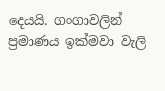දෙයයි. ගංගාවලින් ප්‍රමාණය ඉක්‌මවා වැලි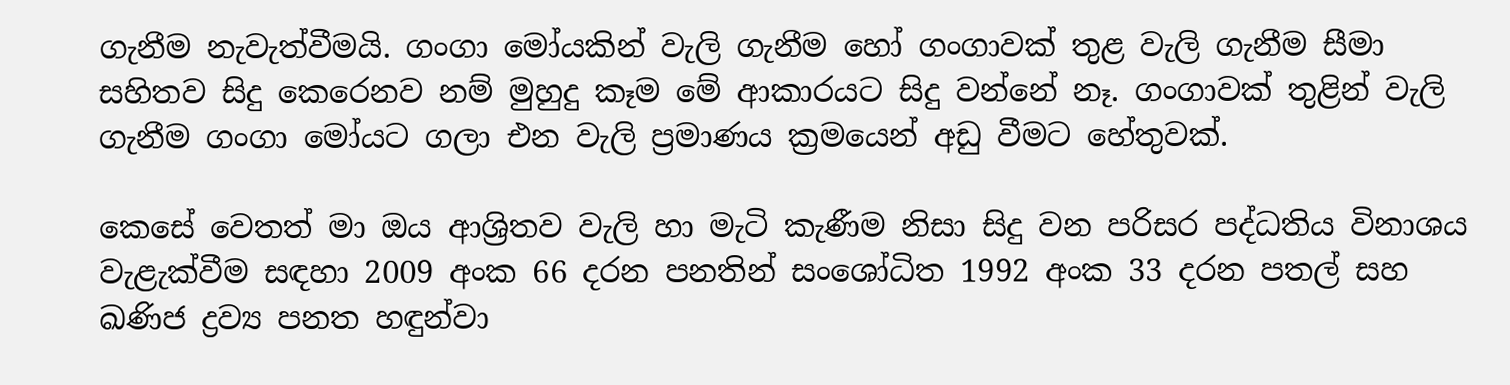ගැනීම නැවැත්වීමයි. ගංගා මෝයකින් වැලි ගැනීම හෝ ගංගාවක්‌ තුළ වැලි ගැනීම සීමා සහිතව සිදු කෙරෙනව නම් මුහුදු කෑම මේ ආකාරයට සිදු වන්නේ නෑ. ගංගාවක්‌ තුළින් වැලි ගැනීම ගංගා මෝයට ගලා එන වැලි ප්‍රමාණය ක්‍රමයෙන් අඩු වීමට හේතුවක්‌.

කෙසේ වෙතත් මා ඔය ආශ්‍රිතව වැලි හා මැටි කැණීම නිසා සිදු වන පරිසර පද්ධතිය විනාශය වැළැක්‌වීම සඳහා 2009 අංක 66 දරන පනතින් සංශෝධිත 1992 අංක 33 දරන පතල් සහ ඛණිජ ද්‍රව්‍ය පනත හඳුන්වා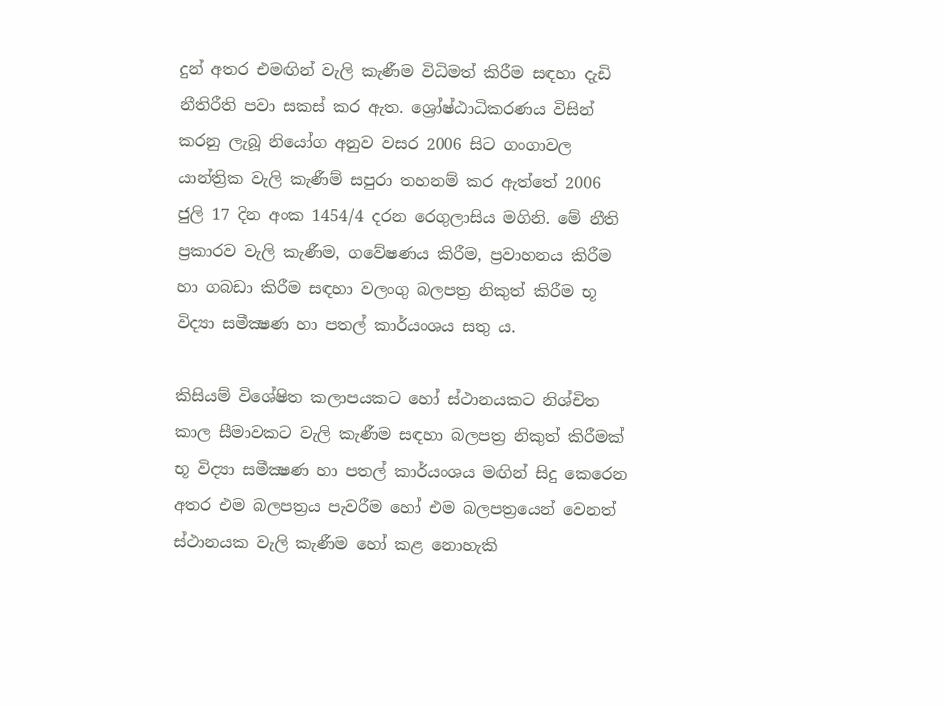දුන් අතර එමඟින් වැලි කැණීම විධිමත් කිරීම සඳහා දැඩි නීතිරීති පවා සකස්‌ කර ඇත. ශ්‍රෝෂ්ඨාධිකරණය විසින් කරනු ලැබූ නියෝග අනුව වසර 2006 සිට ගංගාවල යාන්ත්‍රික වැලි කැණීම් සපුරා තහනම් කර ඇත්තේ 2006 ජුලි 17 දින අංක 1454/4 දරන රෙගුලාසිය මගිනි. මේ නීති ප්‍රකාරව වැලි කැණීම, ගවේෂණය කිරීම, ප්‍රවාහනය කිරීම හා ගබඩා කිරීම සඳහා වලංගු බලපත්‍ර නිකුත් කිරීම භූ විද්‍යා සමීක්‍ෂණ හා පතල් කාර්යංශය සතු ය.

කිසියම් විශේෂිත කලාපයකට හෝ ස්‌ථානයකට නිශ්චිත කාල සීමාවකට වැලි කැණීම සඳහා බලපත්‍ර නිකුත් කිරීමක්‌ භූ විද්‍යා සමීක්‍ෂණ හා පතල් කාර්යංශය මඟින් සිදු කෙරෙන අතර එම බලපත්‍රය පැවරීම හෝ එම බලපත්‍රයෙන් වෙනත් ස්‌ථානයක වැලි කැණීම හෝ කළ නොහැකි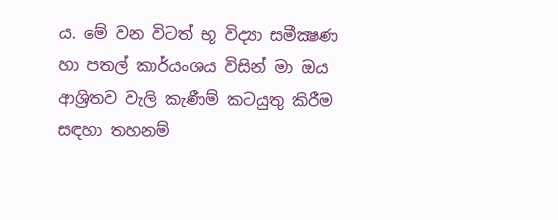ය. මේ වන විටත් භූ විද්‍යා සමීක්‍ෂණ හා පතල් කාර්යංශය විසින් මා ඔය ආශ්‍රිතව වැලි කැණීම් කටයුතු කිරීම සඳහා තහනම්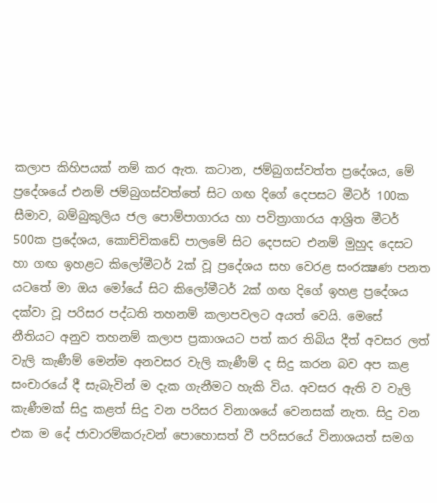කලාප කිහිපයක්‌ නම් කර ඇත. කටාන, ජම්බුගස්‌වත්ත ප්‍රදේශය, මේ ප්‍රදේශයේ එනම් ජම්බුගස්‌වත්තේ සිට ගඟ දිගේ දෙපසට මීටර් 100ක සීමාව, බම්බුකුලිය ජල පොම්පාගාරය හා පවිත්‍රාගාරය ආශ්‍රිත මීටර් 500ක ප්‍රදේශය, කොච්චිකඩේ පාලමේ සිට දෙපසට එනම් මුහුද දෙසට හා ගඟ ඉහළට කිලෝමීටර් 2ක්‌ වූ ප්‍රදේශය සහ වෙරළ සංරක්‍ෂණ පනත යටතේ මා ඔය මෝයේ සිට කිලෝමීටර් 2ක්‌ ගඟ දිගේ ඉහළ ප්‍රදේශය දක්‌වා වූ පරිසර පද්ධති තහනම් කලාපවලට අයත් වෙයි. මෙසේ නීතියට අනුව තහනම් කලාප ප්‍රකාශයට පත් කර තිබිය දීත් අවසර ලත් වැලි කැණීම් මෙන්ම අනවසර වැලි කැණීම් ද සිදු කරන බව අප කළ සංචාරයේ දී සැබැවින් ම දැක ගැනීමට හැකි විය. අවසර ඇති ව වැලි කැණීමක්‌ සිදු කළත් සිදු වන පරිසර විනාශයේ වෙනසක්‌ නැත. සිදු වන එක ම දේ ජාවාරම්කරුවන් පොහොසත් වී පරිසරයේ විනාශයත් සමග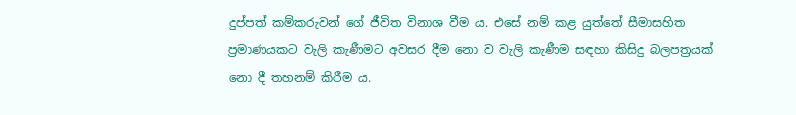දුප්පත් කම්කරුවන් ගේ ජීවිත විනාශ වීම ය. එසේ නම් කළ යුත්තේ සීමාසහිත ප්‍රමාණයකට වැලි කැණීමට අවසර දීම නො ව වැලි කැණීම සඳහා කිසිදු බලපත්‍රයක්‌ නො දී තහනම් කිරීම ය.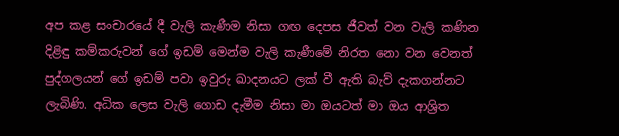අප කළ සංචාරයේ දී වැලි කැණීම නිසා ගඟ දෙපස ජීවත් වන වැලි කණින දිළිඳු කම්කරුවන් ගේ ඉඩම් මෙන්ම වැලි කැණීමේ නිරත නො වන වෙනත් පුද්ගලයන් ගේ ඉඩම් පවා ඉවුරු ඛාදනයට ලක්‌ වී ඇති බැව් දැකගන්නට ලැබිණි. අධික ලෙස වැලි ගොඩ දැමීම නිසා මා ඔයටත් මා ඔය ආශ්‍රිත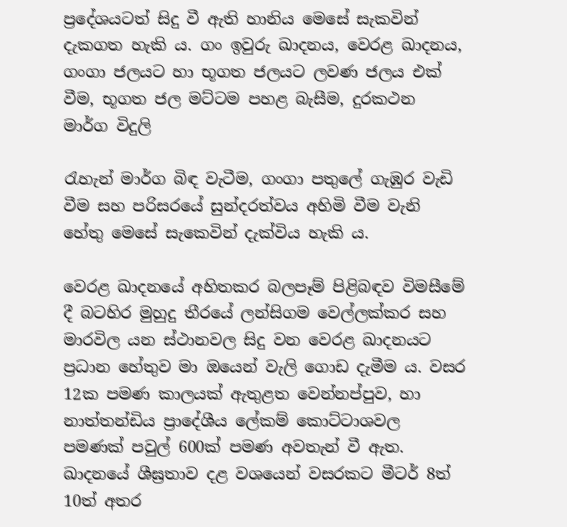ප්‍රදේශයටත් සිදු වී ඇති හානිය මෙසේ සැකවින් දැකගත හැකි ය. ගං ඉවුරු ඛාදනය, වෙරළ ඛාදනය, ගංගා ජලයට හා භූගත ජලයට ලවණ ජලය එක්‌ වීම, භූගත ජල මට්‌ටම පහළ බැසීම, දුරකථන මාර්ග විදුලි

රැහැන් මාර්ග බිඳ වැටීම, ගංගා පතුලේ ගැඹුර වැඩි වීම සහ පරිසරයේ සුන්දරත්වය අහිමි වීම වැනි හේතු මෙසේ සැකෙවින් දැක්‌විය හැකි ය.

වෙරළ ඛාදනයේ අහිතකර බලපෑම් පිළිබඳව විමසීමේ දී බටහිර මුහුදු තීරයේ ලන්සිගම වෙල්ලක්‌කර සහ මාරවිල යන ස්‌ථානවල සිදු වන වෙරළ ඛාදනයට ප්‍රධාන හේතුව මා ඔයෙන් වැලි ගොඩ දැමීම ය. වසර 12ක පමණ කාලයක්‌ ඇතුළත වෙන්නප්පුව, හා නාත්තන්ඩිය ප්‍රාදේශීය ලේකම් කොට්‌ටාශවල පමණක්‌ පවුල් 600ක්‌ පමණ අවතැන් වී ඇත. ඛාදනයේ ශීඝ්‍රතාව දළ වශයෙන් වසරකට මීටර් 8ත් 10ත් අතර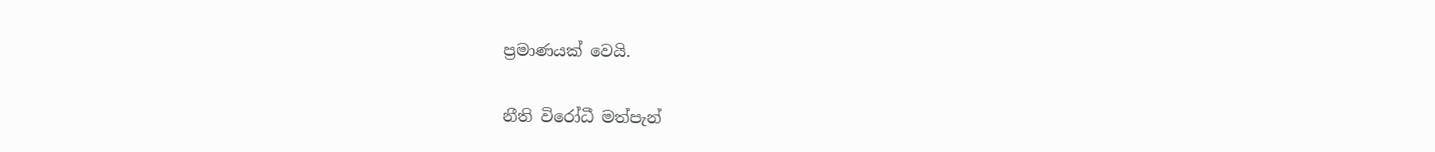ප්‍රමාණයක්‌ වෙයි.

නීති විරෝධී මත්පැන්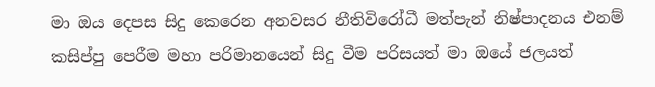මා ඔය දෙපස සිදු කෙරෙන අනවසර නීතිවිරෝධී මත්පැන් නිෂ්පාදනය එනම් කසිප්පු පෙරීම මහා පරිමානයෙන් සිදු වීම පරිසයත් මා ඔයේ ජලයත්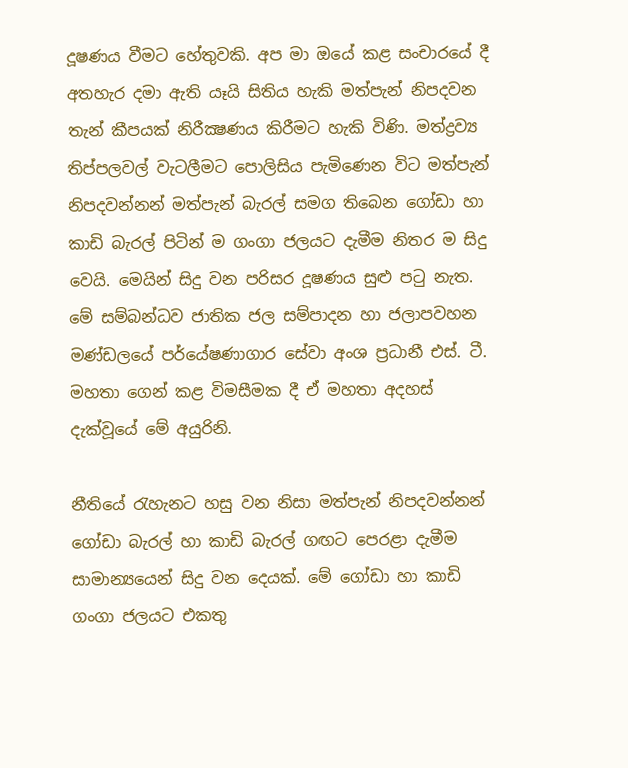දූෂණය වීමට හේතුවකි. අප මා ඔයේ කළ සංචාරයේ දී අතහැර දමා ඇති යෑයි සිතිය හැකි මත්පැන් නිපදවන තැන් කීපයක්‌ නිරීක්‍ෂණය කිරීමට හැකි විණි. මත්ද්‍රව්‍ය තිප්පලවල් වැටලීමට පොලිසිය පැමිණෙන විට මත්පැන් නිපදවන්නන් මත්පැන් බැරල් සමග තිබෙන ගෝඩා හා කාඩි බැරල් පිටින් ම ගංගා ජලයට දැමීම නිතර ම සිදු වෙයි. මෙයින් සිදු වන පරිසර දූෂණය සුළු පටු නැත. මේ සම්බන්ධව ජාතික ජල සම්පාදන හා ජලාපවහන මණ්‌ඩලයේ පර්යේෂණාගාර සේවා අංශ ප්‍රධානී එස්‌. ටී. මහතා ගෙන් කළ විමසීමක දී ඒ මහතා අදහස්‌ දැක්‌වූයේ මේ අයුරිනි.

නීතියේ රැහැනට හසු වන නිසා මත්පැන් නිපදවන්නන් ගෝඩා බැරල් හා කාඩි බැරල් ගඟට පෙරළා දැමීම සාමාන්‍යයෙන් සිදු වන දෙයක්‌. මේ ගෝඩා හා කාඩි ගංගා ජලයට එකතු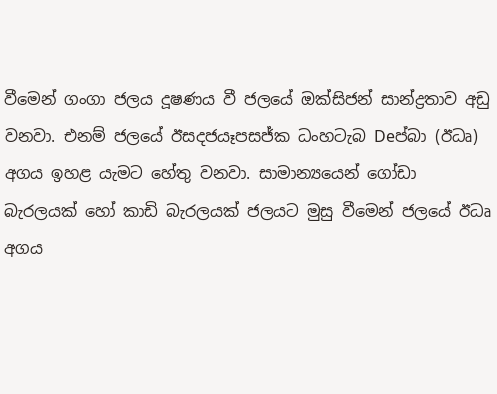වීමෙන් ගංගා ජලය දූෂණය වී ජලයේ ඔක්‌සිජන් සාන්ද්‍රතාව අඩු වනවා. එනම් ජලයේ ඊසදජයෑපසජ්ක ධංහටැබ Deප්බා (ඊධෘ) අගය ඉහළ යැමට හේතු වනවා. සාමාන්‍යයෙන් ගෝඩා බැරලයක්‌ හෝ කාඩි බැරලයක්‌ ජලයට මුසු වීමෙන් ජලයේ ඊධෘ අගය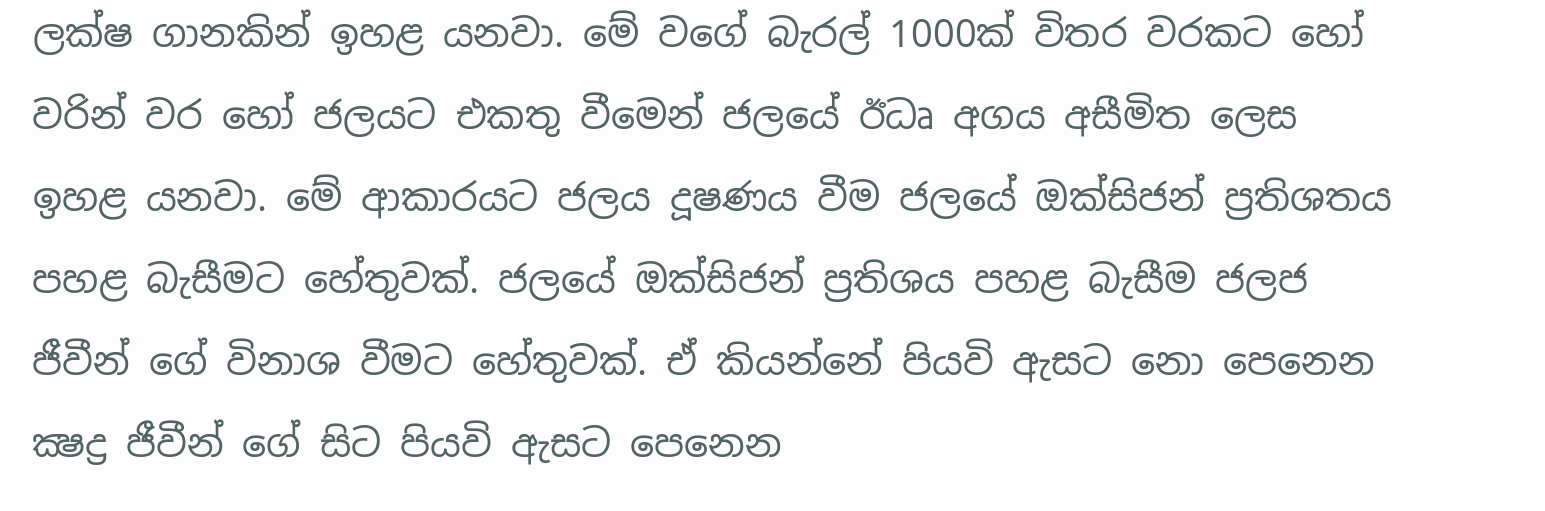ලක්‌ෂ ගානකින් ඉහළ යනවා. මේ වගේ බැරල් 1000ක්‌ විතර වරකට හෝ වරින් වර හෝ ජලයට එකතු වීමෙන් ජලයේ ඊධෘ අගය අසීමිත ලෙස ඉහළ යනවා. මේ ආකාරයට ජලය දූෂණය වීම ජලයේ ඔක්‌සිජන් ප්‍රතිශතය පහළ බැසීමට හේතුවක්‌. ජලයේ ඔක්‌සිජන් ප්‍රතිශය පහළ බැසීම ජලජ ජීවීන් ගේ විනාශ වීමට හේතුවක්‌. ඒ කියන්නේ පියවි ඇසට නො පෙනෙන ක්‍ෂද්‍ර ජීවීන් ගේ සිට පියවි ඇසට පෙනෙන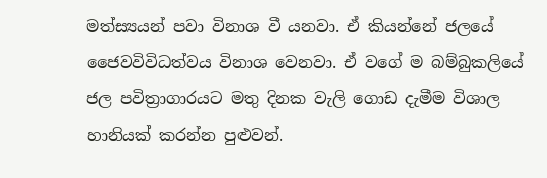මත්ස්‍යයන් පවා විනාශ වී යනවා. ඒ කියන්නේ ජලයේ ජෛවවිවිධත්වය විනාශ වෙනවා. ඒ වගේ ම බම්බුකලියේ ජල පවිත්‍රාගාරයට මතු දිනක වැලි ගොඩ දැමීම විශාල හානියක්‌ කරන්න පුළුවන්.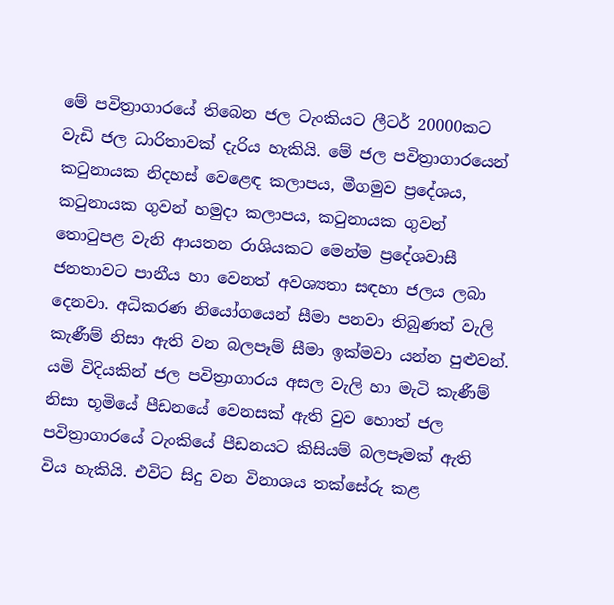මේ පවිත්‍රාගාරයේ තිබෙන ජල ටැංකියට ලීටර් 20000කට වැඩි ජල ධාරිතාවක්‌ දැරිය හැකියි. මේ ජල පවිත්‍රාගාරයෙන් කටුනායක නිදහස්‌ වෙළෙඳ කලාපය, මීගමුව ප්‍රදේශය, කටුනායක ගුවන් හමුදා කලාපය, කටුනායක ගුවන් තොටුපළ වැනි ආයතන රාශියකට මෙන්ම ප්‍රදේශවාසී ජනතාවට පානීය හා වෙනත් අවශ්‍යතා සඳහා ජලය ලබා දෙනවා. අධිකරණ නියෝගයෙන් සීමා පනවා තිබුණත් වැලි කැණීම් නිසා ඇති වන බලපෑම් සීමා ඉක්‌මවා යන්න පුළුවන්. යමි විදියකින් ජල පවිත්‍රාගාරය අසල වැලි හා මැටි කැණීම් නිසා භූමියේ පීඩනයේ වෙනසක්‌ ඇති වුව හොත් ජල පවිත්‍රාගාරයේ ටැංකියේ පීඩනයට කිසියම් බලපෑමක්‌ ඇති විය හැකියි. එවිට සිදු වන විනාශය තක්‌සේරු කළ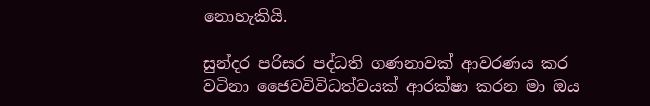නොහැකියි.

සුන්දර පරිසර පද්ධති ගණනාවක්‌ ආවරණය කර වටිනා ජෛවවිවිධත්වයක්‌ ආරක්‌ෂා කරන මා ඔය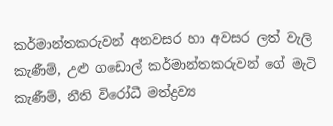කර්මාන්තකරුවන් අනවසර හා අවසර ලත් වැලි කැණීම්, උළු ගඩොල් කර්මාන්තකරුවන් ගේ මැටි කැණීම්, නීති විරෝධී මත්ද්‍රව්‍ය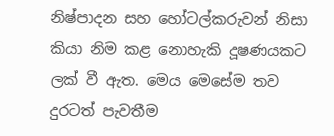නිෂ්පාදන සහ හෝටල්කරුවන් නිසා කියා නිම කළ නොහැකි දූෂණයකට ලක්‌ වී ඇත. මෙය මෙසේම තව දුරටත් පැවතීම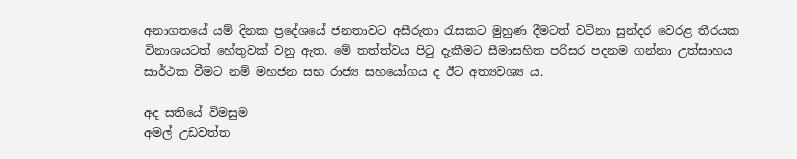අනාගතයේ යම් දිනක ප්‍රදේශයේ ජනතාවට අසීරුතා රැසකට මුහුණ දීමටත් වටිනා සුන්දර වෙරළ තීරයක විනාශයටත් හේතුවක්‌ වනු ඇත. මේ තත්ත්වය පිටු දැකීමට සීමාසහිත පරිසර පදනම ගන්නා උත්සාහය සාර්ථක වීමට නම් මහජන සභ රාජ්‍ය සහයෝගය ද ඊට අත්‍යවශ්‍ය ය.

අද සතියේ විමසුම
අමල් උඩවත්ත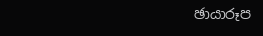ඡායාරූප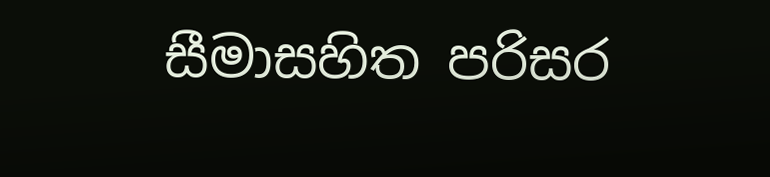සීමාසහිත පරිසර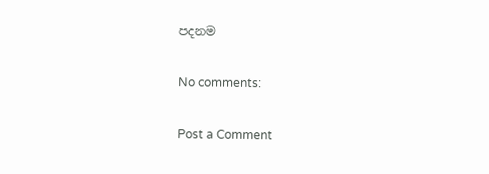පදනම

No comments:

Post a Comment